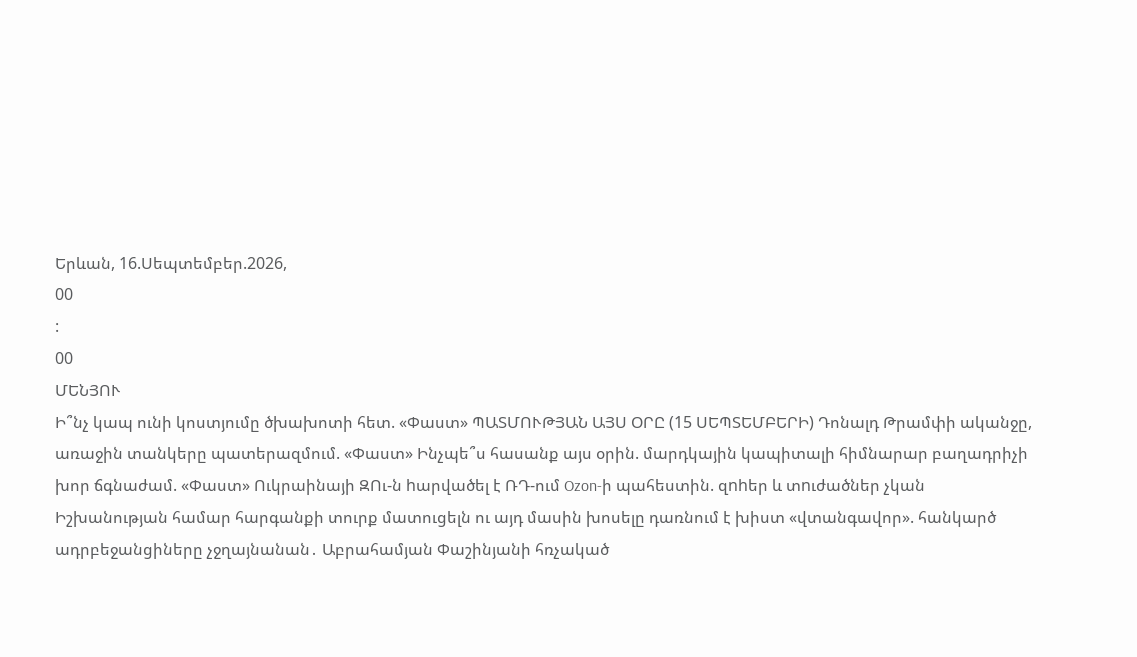Երևան, 16.Սեպտեմբեր.2026,
00
:
00
ՄԵՆՅՈՒ
Ի՞նչ կապ ունի կոստյումը ծխախոտի հետ. «Փաստ» ՊԱՏՄՈՒԹՅԱՆ ԱՅՍ ՕՐԸ (15 ՍԵՊՏԵՄԲԵՐԻ) Դոնալդ Թրամփի ականջը, առաջին տանկերը պատերազմում. «Փաստ» Ինչպե՞ս հասանք այս օրին. մարդկային կապիտալի հիմնարար բաղադրիչի խոր ճգնաժամ. «Փաստ» Ուկրաինայի ԶՈւ-ն hարվածել է ՌԴ-ում Ozon-ի պահեստին. զnhեր և տnւժածներ չկան Իշխանության համար հարգանքի տուրք մատուցելն ու այդ մասին խոսելը դառնում է խիստ «վտանգավոր». հանկարծ ադրբեջանցիները չջղայնանան․ Աբրահամյան Փաշինյանի հռչակած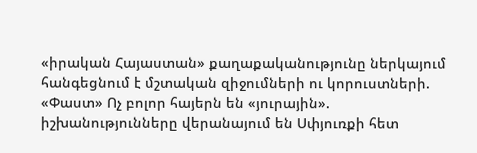«իրական Հայաստան» քաղաքականությունը ներկայում հանգեցնում է մշտական զիջումների ու կորուստների. «Փաստ» Ոչ բոլոր հայերն են «յուրային». իշխանությունները վերանայում են Սփյուռքի հետ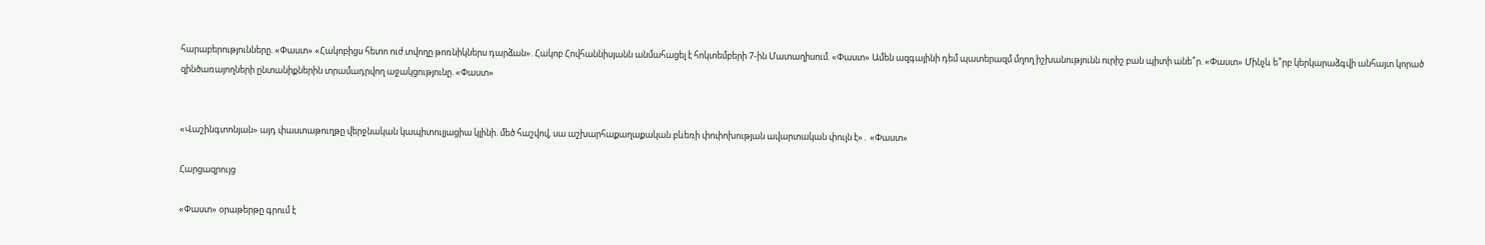հարաբերությունները. «Փաստ» «Հակոբիցս հետո ուժ տվողը թոռնիկներս դարձան». Հակոբ Հովհաննիսյանն անմահացել է հոկտեմբերի 7-ին Մատաղիսում. «Փաստ» Ամեն ազգայինի դեմ պատերազմ մղող իշխանությունն ուրիշ բան պիտի անե՞ր. «Փաստ» Մինչև ե՞րբ կերկարաձգվի անհայտ կորած զինծառայողների ընտանիքներին տրամադրվող աջակցությունը. «Փաստ»


«Վաշինգտոնյան» այդ փաստաթուղթը վերջնական կապիտուլյացիա կլինի. մեծ հաշվով, սա աշխարհաքաղաքական բևեռի փոփոխության ավարտական փուլն է»․ «Փաստ»

Հարցազրույց

«Փաստ» օրաթերթը գրում է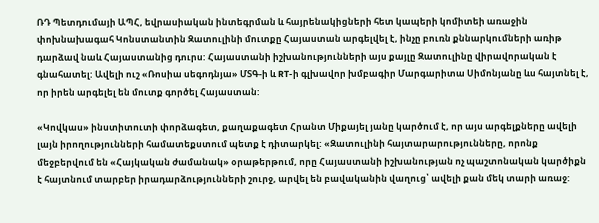ՌԴ Պետդումայի ԱՊՀ, եվրասիական ինտեգրման և հայրենակիցների հետ կապերի կոմիտեի առաջին փոխնախագահ Կոնստանտին Զատուլինի մուտքը Հայաստան արգելվել է, ինչը բուռն քննարկումների առիթ դարձավ նաև Հայաստանից դուրս: Հայաստանի իշխանությունների այս քայլը Զատուլինը վիրավորական է գնահատել: Ավելի ուշ «Ռոսիա սեգոդնյա» ՄՏԳ-ի և RT-ի գլխավոր խմբագիր Մարգարիտա Սիմոնյանը ևս հայտնել է, որ իրեն արգելել են մուտք գործել Հայաստան:

«Կովկաս» ինստիտուտի փորձագետ, քաղաքագետ Հրանտ Միքայել յանը կարծում է, որ այս արգելքները ավելի լայն իրողությունների համատեքստում պետք է դիտարկել: «Զատուլինի հայտարարությունները, որոնք մեջբերվում են «Հայկական ժամանակ» օրաթերթում, որը Հայաստանի իշխանության ոչ պաշտոնական կարծիքն է հայտնում տարբեր իրադարձությունների շուրջ, արվել են բավականին վաղուց՝ ավելի քան մեկ տարի առաջ: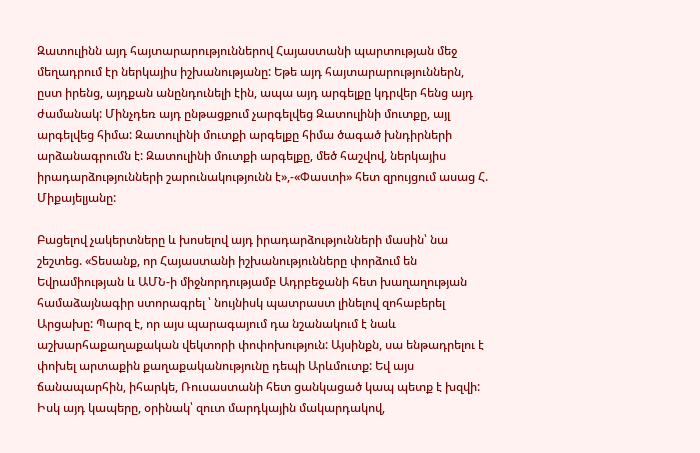Զատուլինն այդ հայտարարություններով Հայաստանի պարտության մեջ մեղադրում էր ներկայիս իշխանությանը: Եթե այդ հայտարարություններն, ըստ իրենց, այդքան անընդունելի էին, ապա այդ արգելքը կդրվեր հենց այդ ժամանակ: Մինչդեռ այդ ընթացքում չարգելվեց Զատուլինի մուտքը, այլ արգելվեց հիմա: Զատուլինի մուտքի արգելքը հիմա ծագած խնդիրների արձանագրումն է: Զատուլինի մուտքի արգելքը, մեծ հաշվով, ներկայիս իրադարձությունների շարունակությունն է»,-«Փաստի» հետ զրույցում ասաց Հ. Միքայելյանը:

Բացելով չակերտները և խոսելով այդ իրադարձությունների մասին՝ նա շեշտեց. «Տեսանք, որ Հայաստանի իշխանությունները փորձում են Եվրամիության և ԱՄՆ-ի միջնորդությամբ Ադրբեջանի հետ խաղաղության համաձայնագիր ստորագրել ՝ նույնիսկ պատրաստ լինելով զոհաբերել Արցախը: Պարզ է, որ այս պարագայում դա նշանակում է նաև աշխարհաքաղաքական վեկտորի փոփոխություն: Այսինքն, սա ենթադրելու է փոխել արտաքին քաղաքականությունը դեպի Արևմուտք: Եվ այս ճանապարհին, իհարկե, Ռուսաստանի հետ ցանկացած կապ պետք է խզվի: Իսկ այդ կապերը, օրինակ՝ զուտ մարդկային մակարդակով,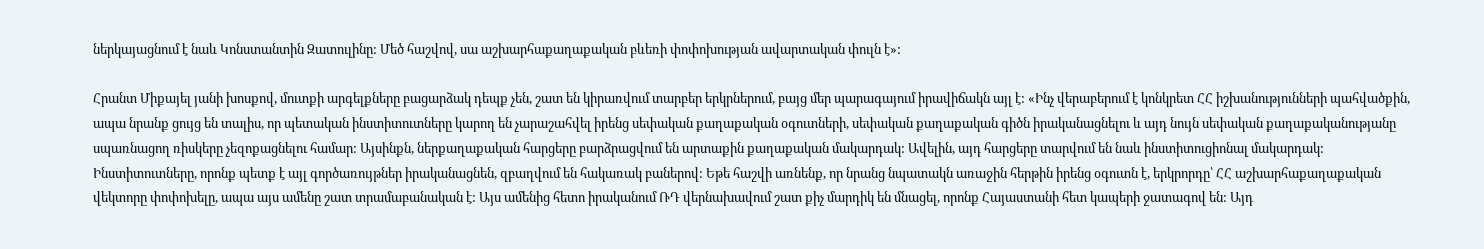ներկայացնում է նաև Կոնստանտին Զատուլինը: Մեծ հաշվով, սա աշխարհաքաղաքական բևեռի փոփոխության ավարտական փուլն է»:

Հրանտ Միքայել յանի խոսքով, մուտքի արգելքները բացարձակ դեպք չեն, շատ են կիրառվում տարբեր երկրներում, բայց մեր պարագայում իրավիճակն այլ է: «Ինչ վերաբերում է կոնկրետ ՀՀ իշխանությունների պահվածքին, ապա նրանք ցույց են տալիս, որ պետական ինստիտուտները կարող են չարաշահվել իրենց սեփական քաղաքական օգուտների, սեփական քաղաքական գիծն իրականացնելու և այդ նույն սեփական քաղաքականությանը սպառնացող ռիսկերը չեզոքացնելու համար: Այսինքն, ներքաղաքական հարցերը բարձրացվում են արտաքին քաղաքական մակարդակ: Ավելին, այդ հարցերը տարվում են նաև ինստիտուցիոնալ մակարդակ: Ինստիտուտները, որոնք պետք է այլ գործառույթներ իրականացնեն, զբաղվում են հակառակ բաներով: Եթե հաշվի առնենք, որ նրանց նպատակն առաջին հերթին իրենց օգուտն է, երկրորդը՝ ՀՀ աշխարհաքաղաքական վեկտորը փոփոխելը, ապա այս ամենը շատ տրամաբանական է: Այս ամենից հետո իրականում ՌԴ վերնախավում շատ քիչ մարդիկ են մնացել, որոնք Հայաստանի հետ կապերի ջատագով են: Այդ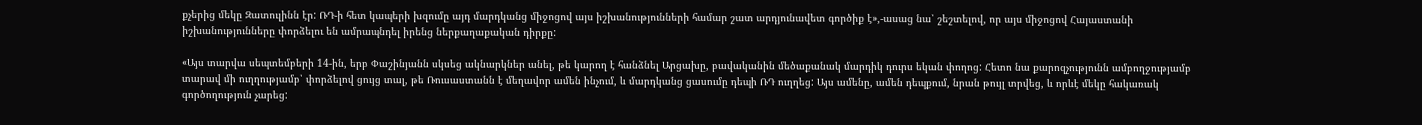քչերից մեկը Զատուլինն էր: ՌԴ-ի հետ կապերի խզումը այդ մարդկանց միջոցով այս իշխանությունների համար շատ արդյունավետ գործիք է»,-ասաց նա՝ շեշտելով, որ այս միջոցով Հայաստանի իշխանությունները փորձելու են ամրապնդել իրենց ներքաղաքական դիրքը:

«Այս տարվա սեպտեմբերի 14-ին, երբ Փաշինյանն սկսեց ակնարկներ անել, թե կարող է հանձնել Արցախը, բավականին մեծաքանակ մարդիկ դուրս եկան փողոց: Հետո նա քարոզչությունն ամբողջությամբ տարավ մի ուղղությամբ՝ փորձելով ցույց տալ, թե Ռուսաստանն է մեղավոր ամեն ինչում, և մարդկանց ցասումը դեպի ՌԴ ուղղեց: Այս ամենը, ամեն դեպքում, նրան թույլ տրվեց, և որևէ մեկը հակառակ գործողություն չարեց: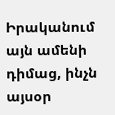Իրականում այն ամենի դիմաց, ինչն այսօր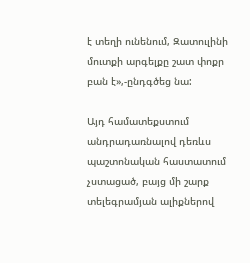է տեղի ունենում, Զատուլինի մուտքի արգելքը շատ փոքր բան է»,-ընդգծեց նա:

Այդ համատեքստում անդրադառնալով դեռևս պաշտոնական հաստատում չստացած, բայց մի շարք տելեգրամյան ալիքներով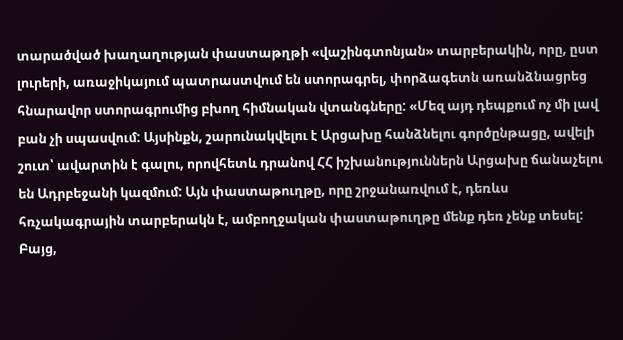տարածված խաղաղության փաստաթղթի «վաշինգտոնյան» տարբերակին, որը, ըստ լուրերի, առաջիկայում պատրաստվում են ստորագրել, փորձագետն առանձնացրեց հնարավոր ստորագրումից բխող հիմնական վտանգները: «Մեզ այդ դեպքում ոչ մի լավ բան չի սպասվում: Այսինքն, շարունակվելու է Արցախը հանձնելու գործընթացը, ավելի շուտ՝ ավարտին է գալու, որովհետև դրանով ՀՀ իշխանություններն Արցախը ճանաչելու են Ադրբեջանի կազմում: Այն փաստաթուղթը, որը շրջանառվում է, դեռևս հռչակագրային տարբերակն է, ամբողջական փաստաթուղթը մենք դեռ չենք տեսել: Բայց,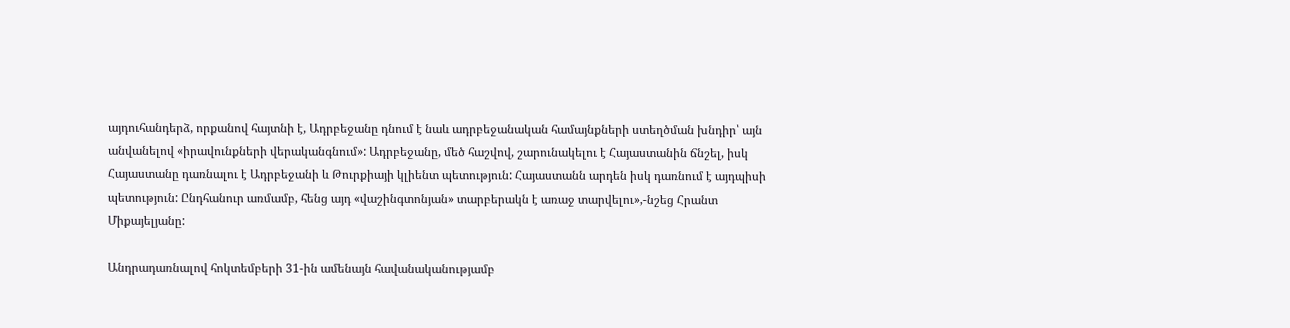այդուհանդերձ, որքանով հայտնի է, Ադրբեջանը դնում է նաև ադրբեջանական համայնքների ստեղծման խնդիր՝ այն անվանելով «իրավունքների վերականգնում»: Ադրբեջանը, մեծ հաշվով, շարունակելու է Հայաստանին ճնշել, իսկ Հայաստանը դառնալու է Ադրբեջանի և Թուրքիայի կլիենտ պետություն: Հայաստանն արդեն իսկ դառնում է այդպիսի պետություն: Ընդհանուր առմամբ, հենց այդ «վաշինգտոնյան» տարբերակն է առաջ տարվելու»,-նշեց Հրանտ Միքայելյանը:

Անդրադառնալով հոկտեմբերի 31-ին ամենայն հավանականությամբ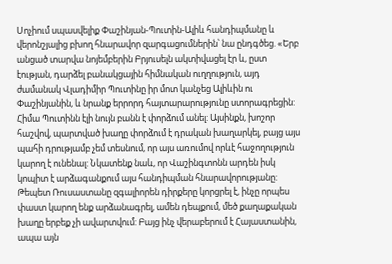Սոչիում սպասվելիք Փաշինյան-Պուտին-Ալիև հանդիպմանը և վերոնշյալից բխող հնարավոր զարգացումներին՝ նա ընդգծեց. «Երբ անցած տարվա նոյեմբերին Բրյուսելն ակտիվացել էր և, ըստ էության, դարձել բանակցային հիմնական ուղղություն, այդ ժամանակ Վլադիմիր Պուտինը իր մոտ կանչեց Ալիևին ու Փաշինյանին, և նրանք երրորդ հայտարարությունը ստորագրեցին: Հիմա Պուտինն էլի նույն բանն է փորձում անել: Այսինքն, խոշոր հաշվով, պարտված խաղը փորձում է դրական խաղարկել, բայց այս պահի դրությամբ չեմ տեսնում, որ այս առումով որևէ հաջողություն կարող է ունենալ: Նկատենք նաև, որ Վաշինգտոնն արդեն իսկ կոպիտ է արձագանքում այս հանդիպման հնարավորությանը: Թեպետ Ռուսաստանը զգալիորեն դիրքերը կորցրել է, ինչը որպես փաստ կարող ենք արձանագրել, ամեն դեպքում, մեծ քաղաքական խաղը երբեք չի ավարտվում: Բայց ինչ վերաբերում է Հայաստանին, ապա այն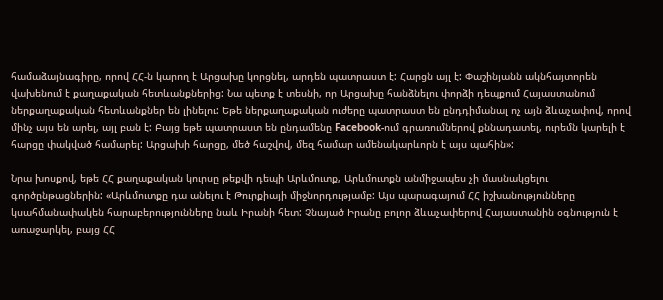համաձայնագիրը, որով ՀՀ-ն կարող է Արցախը կորցնել, արդեն պատրաստ է: Հարցն այլ է: Փաշինյանն ակնհայտորեն վախենում է քաղաքական հետևանքներից: Նա պետք է տեսնի, որ Արցախը հանձնելու փորձի դեպքում Հայաստանում ներքաղաքական հետևանքներ են լինելու: Եթե ներքաղաքական ուժերը պատրաստ են ընդդիմանալ ոչ այն ձևաչափով, որով մինչ այս են արել, այլ բան է: Բայց եթե պատրաստ են ընդամենը Facebook-ում գրառումներով քննադատել, ուրեմն կարելի է հարցը փակված համարել: Արցախի հարցը, մեծ հաշվով, մեզ համար ամենակարևորն է այս պահին»:

Նրա խոսքով, եթե ՀՀ քաղաքական կուրսը թեքվի դեպի Արևմուտք, Արևմուտքն անմիջապես չի մասնակցելու գործընթացներին: «Արևմուտքը դա անելու է Թուրքիայի միջնորդությամբ: Այս պարագայում ՀՀ իշխանությունները կսահմանափակեն հարաբերությունները նաև Իրանի հետ: Չնայած Իրանը բոլոր ձևաչափերով Հայաստանին օգնություն է առաջարկել, բայց ՀՀ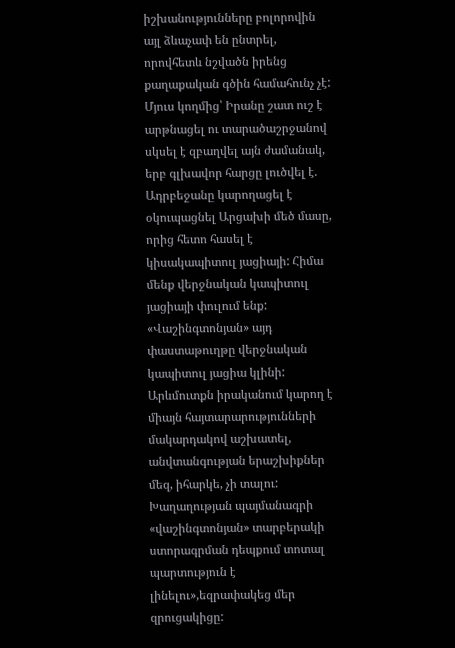իշխանությունները բոլորովին այլ ձևաչափ են ընտրել, որովհետև նշվածն իրենց քաղաքական գծին համահունչ չէ: Մյուս կողմից՝ Իրանը շատ ուշ է արթնացել ու տարածաշրջանով սկսել է զբաղվել այն ժամանակ, երբ գլխավոր հարցը լուծվել է. Ադրբեջանը կարողացել է օկուպացնել Արցախի մեծ մասը, որից հետո հասել է կիսակապիտուլ յացիայի: Հիմա մենք վերջնական կապիտուլ յացիայի փուլում ենք: «Վաշինգտոնյան» այդ փաստաթուղթը վերջնական կապիտուլ յացիա կլինի: Արևմուտքն իրականում կարող է միայն հայտարարությունների մակարդակով աշխատել, անվտանգության երաշխիքներ մեզ, իհարկե, չի տալու: Խաղաղության պայմանագրի «վաշինգտոնյան» տարբերակի ստորագրման դեպքում տոտալ պարտություն է լինելու»,եզրափակեց մեր զրուցակիցը: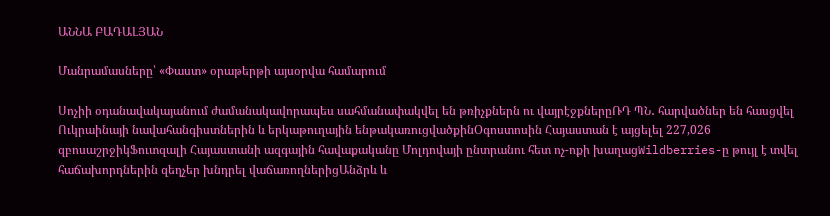ԱՆՆԱ ԲԱԴԱԼՅԱՆ

Մանրամասները՝ «Փաստ» օրաթերթի այսօրվա համարում

Սոչիի օդանավակայանում ժամանակավորապես սահմանափակվել են թռիչքներն ու վայրէջքներըՌԴ ՊՆ․ հարվածներ են հասցվել Ուկրաինայի նավահանգիստներին և երկաթուղային ենթակառուցվածքինՕգոստոսին Հայաստան է այցելել 227,026 զբոսաշրջիկՖուտզալի Հայաստանի ազգային հավաքականը Մոլդովայի ընտրանու հետ ոչ-ոքի խաղացWildberries-ը թույլ է տվել հաճախորդներին զեղչեր խնդրել վաճառողներիցԱնձրև և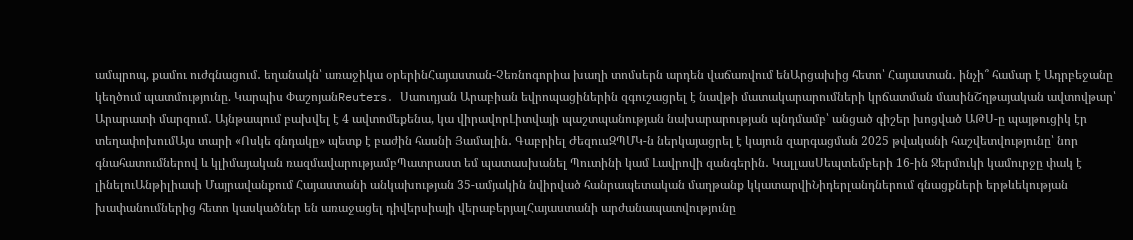ամպրոպ, քամու ուժգնացում․ եղանակն՝ առաջիկա օրերինՀայաստան-Չեռնոգորիա խաղի տոմսերն արդեն վաճառվում ենԱրցախից հետո՝ Հայաստան․ ինչի՞ համար է Ադրբեջանը կեղծում պատմությունը. Կարպիս ՓաշոյանReuters․ Սաուդյան Արաբիան եվրոպացիներին զգուշացրել է նավթի մատակարարումների կրճատման մասինՇղթայական ավտովթար՝ Արարատի մարզում․ Այնթապում բախվել է 4 ավտոմեքենա, կա վիրավորԼիտվայի պաշտպանության նախարարության պնդմամբ՝ անցած գիշեր խոցված ԱԹՍ-ը պայթուցիկ էր տեղափոխումԱյս տարի «Ոսկե գնդակը» պետք է բաժին հասնի Յամալին․ Գաբրիել ԺեզուսԶՊՄԿ-ն ներկայացրել է կայուն զարգացման 2025 թվականի հաշվետվությունը՝ նոր գնահատումներով և կլիմայական ռազմավարությամբՊատրաստ եմ պատասխանել Պուտինի կամ Լավրովի զանգերին․ ԿալլասՍեպտեմբերի 16-ին Ջերմուկի կամուրջը փակ է լինելուԱնթիլիասի Մայրավանքում Հայաստանի անկախության 35-ամյակին նվիրված հանրապետական մաղթանք կկատարվիՆիդերլանդներում գնացքների երթևեկության խափանումներից հետո կասկածներ են առաջացել դիվերսիայի վերաբերյալՀայաստանի արժանապատվությունը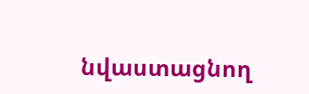նվաստացնող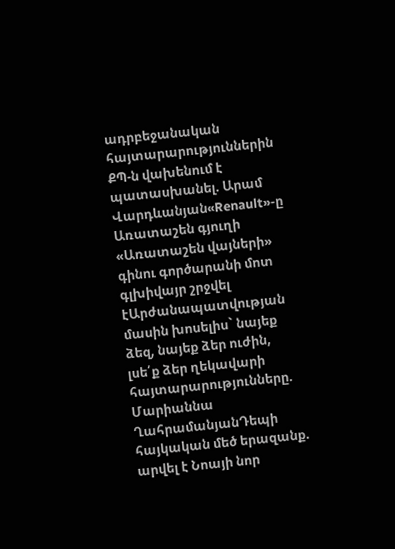ադրբեջանական հայտարարություններին ՔՊ-ն վախենում է պատասխանել. Արամ Վարդևանյան«Renault»-ը Առատաշեն գյուղի «Առատաշեն վայների» գինու գործարանի մոտ գլխիվայր շրջվել էԱրժանապատվության մասին խոսելիս` նայեք ձեզ, նայեք ձեր ուժին, լսե՛ք ձեր ղեկավարի հայտարարությունները. Մարիաննա ՂահրամանյանԴեպի հայկական մեծ երազանք. արվել է Նոայի նոր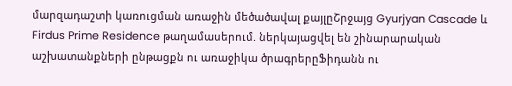մարզադաշտի կառուցման առաջին մեծածավալ քայլըՇրջայց Gyurjyan Cascade և Firdus Prime Residence թաղամասերում. ներկայացվել են շինարարական աշխատանքների ընթացքն ու առաջիկա ծրագրերըՖիդանն ու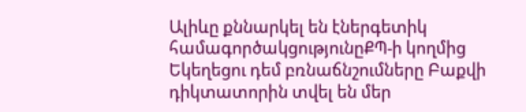Ալիևը քննարկել են էներգետիկ համագործակցությունըՔՊ-ի կողմից Եկեղեցու դեմ բռնաճնշումները Բաքվի դիկտատորին տվել են մեր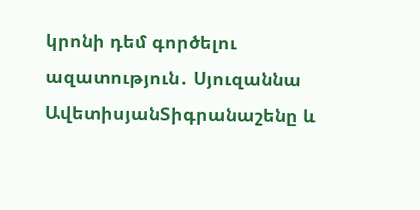կրոնի դեմ գործելու ազատություն․ Սյուզաննա ԱվետիսյանՏիգրանաշենը և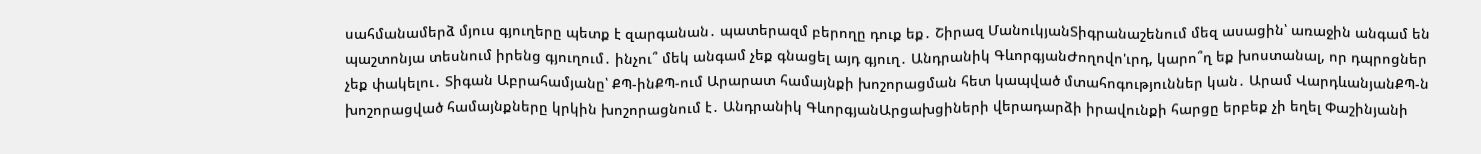սահմանամերձ մյուս գյուղերը պետք է զարգանան․ պատերազմ բերողը դուք եք․ Շիրազ ՄանուկյանՏիգրանաշենում մեզ ասացին՝ առաջին անգամ են պաշտոնյա տեսնում իրենց գյուղում․ ինչու՞ մեկ անգամ չեք գնացել այդ գյուղ․ Անդրանիկ ԳևորգյանԺողովո'ւրդ, կարո՞ղ եք խոստանալ, որ դպրոցներ չեք փակելու․ Տիգան Աբրահամյանը՝ ՔՊ-ինՔՊ-ում Արարատ համայնքի խոշորացման հետ կապված մտահոգություններ կան․ Արամ ՎարդևանյանՔՊ-ն խոշորացված համայնքները կրկին խոշորացնում է․ Անդրանիկ ԳևորգյանԱրցախցիների վերադարձի իրավունքի հարցը երբեք չի եղել Փաշինյանի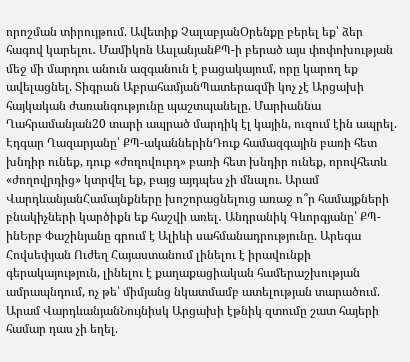որոշման տիրույթում. Ավետիք ՉալաբյանՕրենքը բերել եք՝ ձեր հագով կարելու․ Մամիկոն ԱսլանյանՔՊ-ի բերած այս փոփոխության մեջ մի մարդու անուն ազգանուն է բացակայում, որը կարող եք ավելացնել. Տիգրան ԱբրահամյանՊատերազմի կոչ չէ Արցախի հայկական ժառանգությունը պաշտպանելը. Մարիաննա Ղահրամանյան20 տարի ապրած մարդիկ էլ կային, ուզում էին ապրել. Էդգար Ղազարյանը՝ ՔՊ-ականներինԴուք համազգային բառի հետ խնդիր ունեք, դուք «ժողովուրդ» բառի հետ խնդիր ունեք, որովհետև «ժողովրդից» կտրվել եք, բայց այդպես չի մնալու. Արամ ՎարդևանյանՀամայնքները խոշորացնելուց առաջ ո՞ր համայքների բնակիչների կարծիքն եք հաշվի առել․ Անդրանիկ Գևորգյանը՝ ՔՊ-ինԵրբ Փաշինյանը գրում է Ալիևի սահմանադրությունը. Արեգա Հովսեփյան Ուժեղ Հայաստանում լինելու է իրավունքի գերակայություն, լինելու է քաղաքացիական համերաշխության ամրապնդում, ոչ թե՝ միմյանց նկատմամբ ատելության տարածում. Արամ ՎարդևանյանՆույնիսկ Արցախի էթնիկ զտումը շատ հայերի համար դաս չի եղել.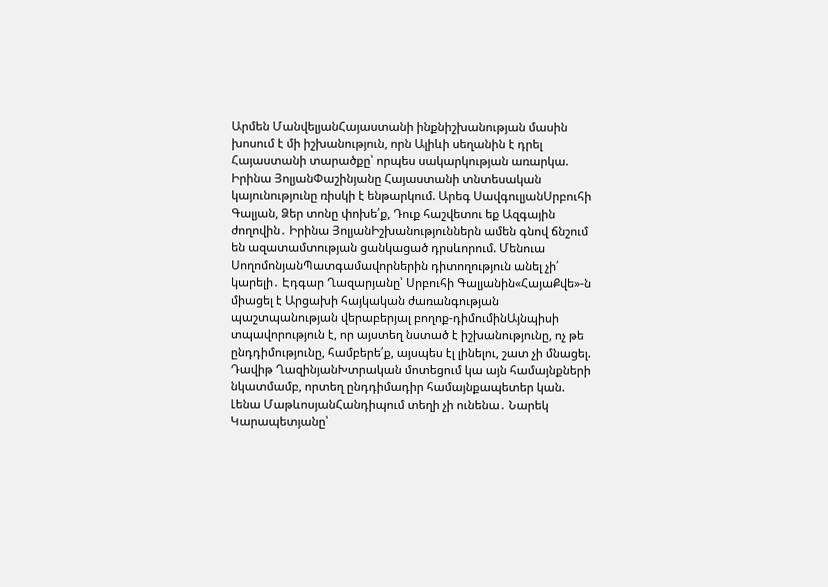Արմեն ՄանվելյանՀայաստանի ինքնիշխանության մասին խոսում է մի իշխանություն, որն Ալիևի սեղանին է դրել Հայաստանի տարածքը՝ որպես սակարկության առարկա. Իրինա ՅոլյանՓաշինյանը Հայաստանի տնտեսական կայունությունը ռիսկի է ենթարկում. Արեգ ՍավգուլյանՍրբուհի Գալյան, Ձեր տոնը փոխե՛ք, Դուք հաշվետու եք Ազգային ժողովին․ Իրինա ՅոլյանԻշխանություններն ամեն գնով ճնշում են ազատամտության ցանկացած դրսևորում. Մենուա ՍողոմոնյանՊատգամավորներին դիտողություն անել չի՛ կարելի․ Էդգար Ղազարյանը՝ Սրբուհի Գալյանին«ՀայաՔվե»-ն միացել է Արցախի հայկական ժառանգության պաշտպանության վերաբերյալ բողոք-դիմումինԱյնպիսի տպավորություն է, որ այստեղ նստած է իշխանությունը, ոչ թե ընդդիմությունը, համբերե՛ք, այսպես էլ լինելու, շատ չի մնացել. Դավիթ ՂազինյանԽտրական մոտեցում կա այն համայնքների նկատմամբ, որտեղ ընդդիմադիր համայնքապետեր կան. Լենա ՄաթևոսյանՀանդիպում տեղի չի ունենա․ Նարեկ Կարապետյանը՝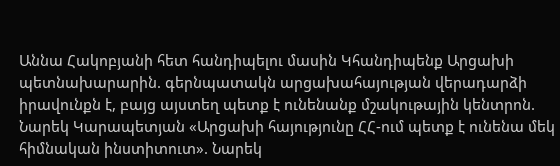Աննա Հակոբյանի հետ հանդիպելու մասին Կհանդիպենք Արցախի պետնախարարին. գերնպատակն արցախահայության վերադարձի իրավունքն է, բայց այստեղ պետք է ունենանք մշակութային կենտրոն. Նարեկ Կարապետյան «Արցախի հայությունը ՀՀ-ում պետք է ունենա մեկ հիմնական ինստիտուտ». Նարեկ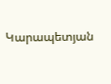Կարապետյան